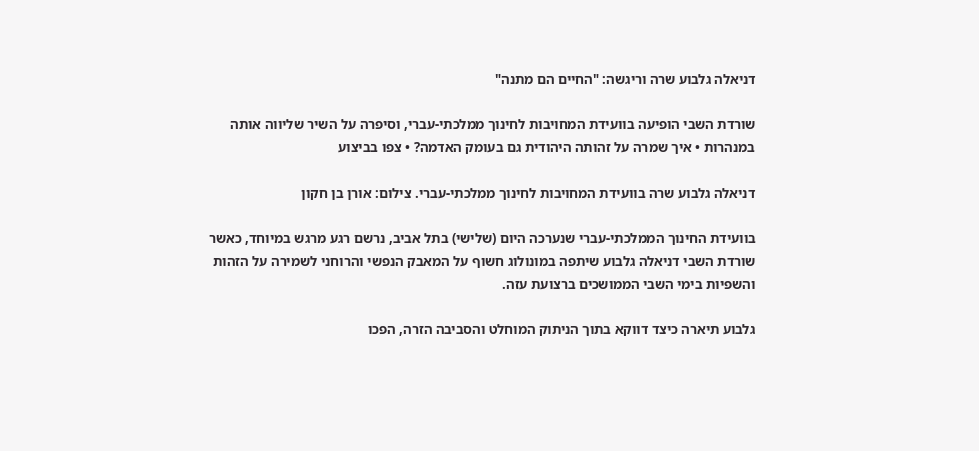דניאלה גלבוע שרה וריגשה: "החיים הם מתנה"

שורדת השבי הופיעה בוועידת המחויבות לחינוך ממלכתי-עברי, וסיפרה על השיר שליווה אותה במנהרות • איך שמרה על זהותה היהודית גם בעומק האדמה? • צפו בביצוע

דניאלה גלבוע שרה בוועידת המחויבות לחינוך ממלכתי-עברי. צילום: אורן בן חקון

בוועידת החינוך הממלכתי-עברי שנערכה היום (שלישי) בתל אביב, נרשם רגע מרגש במיוחד, כאשר שורדת השבי דניאלה גלבוע שיתפה במונולוג חשוף על המאבק הנפשי והרוחני לשמירה על הזהות והשפיות בימי השבי הממושכים ברצועת עזה.

גלבוע תיארה כיצד דווקא בתוך הניתוק המוחלט והסביבה הזרה, הפכו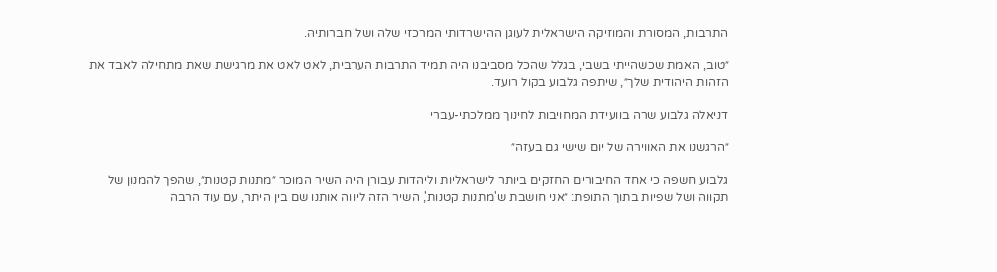התרבות, המסורת והמוזיקה הישראלית לעוגן ההישרדותי המרכזי שלה ושל חברותיה.

״טוב, האמת שכשהייתי בשבי, בגלל שהכל מסביבנו היה תמיד התרבות הערבית, לאט לאט את מרגישת שאת מתחילה לאבד את הזהות היהודית שלך״, שיתפה גלבוע בקול רועד.

דניאלה גלבוע שרה בוועידת המחויבות לחינוך ממלכתי-עברי

״הרגשנו את האווירה של יום שישי גם בעזה״

גלבוע חשפה כי אחד החיבורים החזקים ביותר לישראליות וליהדות עבורן היה השיר המוכר ״מתנות קטנות״, שהפך להמנון של תקווה ושל שפיות בתוך התופת: ״אני חושבת ש'מתנות קטנות', השיר הזה ליווה אותנו שם בין היתר, עם עוד הרבה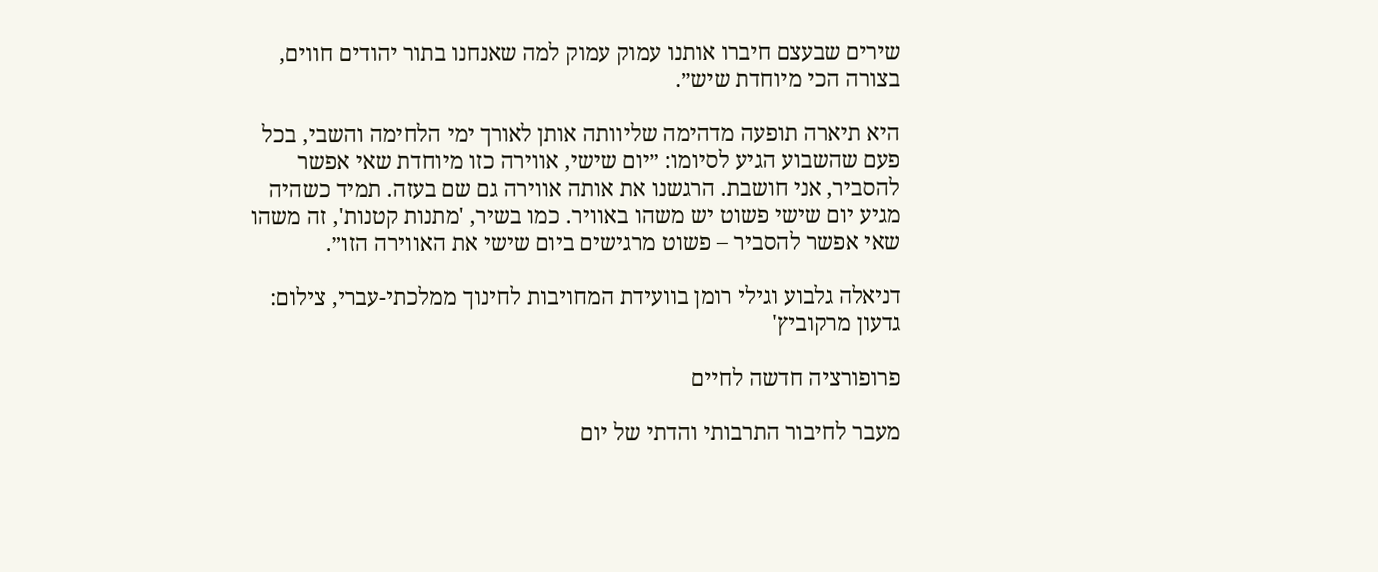שירים שבעצם חיברו אותנו עמוק עמוק למה שאנחנו בתור יהודים חווים, בצורה הכי מיוחדת שיש״.

היא תיארה תופעה מדהימה שליוותה אותן לאורך ימי הלחימה והשבי, בכל פעם שהשבוע הגיע לסיומו: ״יום שישי, אווירה כזו מיוחדת שאי אפשר להסביר, אני חושבת. הרגשנו את אותה אווירה גם שם בעזה. תמיד כשהיה מגיע יום שישי פשוט יש משהו באוויר. כמו בשיר, 'מתנות קטנות', זה משהו שאי אפשר להסביר – פשוט מרגישים ביום שישי את האווירה הזו״.

דניאלה גלבוע וגילי רומן בוועידת המחויבות לחינוך ממלכתי-עברי, צילום: גדעון מרקוביץ'

פרופורציה חדשה לחיים

מעבר לחיבור התרבותי והדתי של יום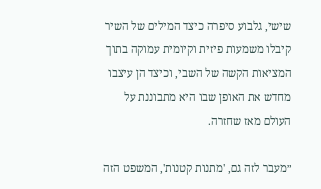שישי, גלבוע סיפרה כיצד המילים של השיר קיבלו משמעות פיזית וקיומית עמוקה בתוך המציאות הקשה של השבי, וכיצד הן עיצבו מחדש את האופן שבו היא מתבוננת על העולם מאז שחזרה.

״מעבר לזה גם, 'מתנות קטנות', המשפט הזה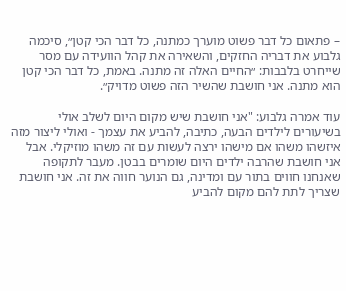– פתאום כל דבר פשוט מוערך כמתנה, כל דבר הכי קטן״, סיכמה גלבוע את דבריה החזקים, והשאירה את קהל הוועידה עם מסר שייחרט בלבבות: ״החיים האלה זה מתנה. באמת, כל דבר הכי קטן הוא מתנה. אני חושבת שהשיר הזה פשוט מדויק״.

עוד אמרה גלבוע: "אני חושבת שיש מקום היום לשלב אולי בשיעורים לילדים הבעה, כתיבה, להביע את עצמך - ואולי ליצור מזה איזשהו משהו אם מישהו ירצה לעשות עם זה משהו מוזיקלי. אבל אני חושבת שהרבה ילדים היום שומרים בבטן. מעבר לתקופה שאנחנו חווים בתור עם ומדינה, גם הנוער חווה את זה. אני חושבת שצריך לתת להם מקום להביע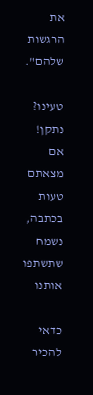את הרגשות שלהם".

טעינו? נתקן! אם מצאתם טעות בכתבה, נשמח שתשתפו אותנו

כדאי להכיר